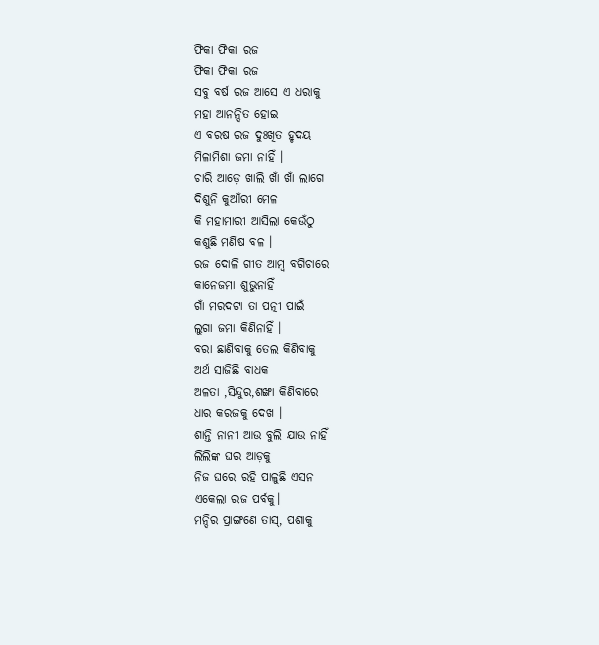ଫିକା ଫିକା ରଜ
ଫିକା ଫିକା ରଜ
ସବୁ ବର୍ଷ ରଜ ଆସେ ଏ ଧରାକୁ
ମହା ଆନନ୍ଦିତ ହୋଇ
ଏ ବରଷ ରଜ ଦୁଃଖିତ ହୃଦୟ
ମିଳାମିଶା ଜମା ନାହିଁ ।
ଚାରି ଆଡ଼େ ଖାଲି ଖାଁ ଖାଁ ଲାଗେ
ଦିଶୁନି କୁଆଁରୀ ମେଳ
କି ମହାମାରୀ ଆସିଲା କେଉଁଠୁ
କଶୁଛି ମଣିଷ ବଳ ।
ରଜ ଦୋଳି ଗୀତ ଆମ୍ବ ବଗିଚାରେ
କାନେଜମା ଶୁଭୁନାହିଁ
ଗାଁ ମରଦଟା ତା ପତ୍ନୀ ପାଇଁ
ଲୁଗା ଜମା କିଣିନାହିଁ ।
ବରା ଛାଣିବାକୁ ତେଲ କିଣିବାକୁ
ଅର୍ଥ ସାଜିଛି ବାଧକ
ଅଳତା ,ସିନ୍ଦୁର,ଶଙ୍ଖା କିଣିବାରେ
ଧାର କରଜକୁ ଦେଖ ।
ଶାନ୍ତି ନାନୀ ଆଉ ବୁଲି ଯାଉ ନାହିଁ
ଲିଲିଙ୍କ ଘର ଆଡ଼କୁ
ନିଜ ଘରେ ରହି ପାଳୁଛି ଏସନ
ଏକେଲା ରଜ ପର୍ବକୁ।
ମନ୍ଦିର ପ୍ରାଙ୍ଗଣେ ତାସ୍, ପଶାକୁ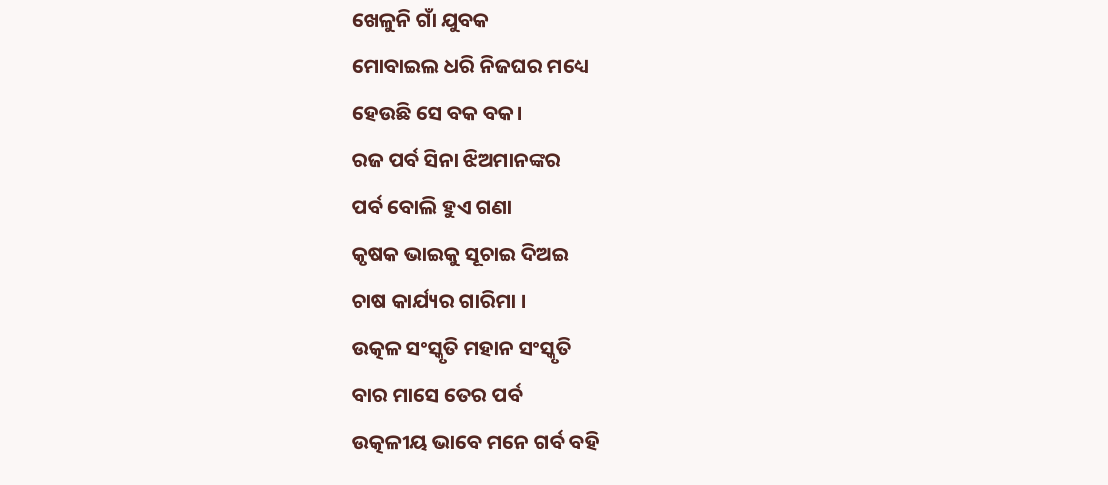ଖେଳୁନି ଗାଁ ଯୁବକ
ମୋବାଇଲ ଧରି ନିଜଘର ମଧ୍ୟେ
ହେଉଛି ସେ ବକ ବକ।
ରଜ ପର୍ବ ସିନା ଝିଅମାନଙ୍କର
ପର୍ବ ବୋଲି ହୁଏ ଗଣା
କୃଷକ ଭାଇକୁ ସୂଚାଇ ଦିଅଇ
ଚାଷ କାର୍ଯ୍ୟର ଗାରିମା ।
ଉତ୍କଳ ସଂସ୍କୃତି ମହାନ ସଂସ୍କୃତି
ବାର ମାସେ ତେର ପର୍ବ
ଉତ୍କଳୀୟ ଭାବେ ମନେ ଗର୍ବ ବହି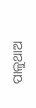ପାଳୁଥାଅ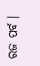ରଜ ପର୍ବ ।